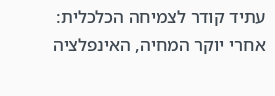עתיד קודר לצמיחה הכלכלית: אחרי יוקר המחיה, האינפלציה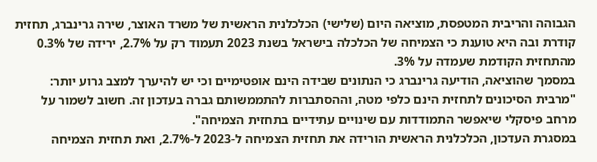הגבוהה והריבית המטפסת, מוציאה היום (שלישי) הכלכלנית הראשית של משרד האוצר, שירה גרינברג, תחזית קודרת ובה היא טוענת כי הצמיחה של הכלכלה בישראל בשנת 2023 תעמוד רק על 2.7%, ירידה של 0.3% מהתחזית הקודמת שעמדה על 3%.
במסמך שהוציאה, הודיעה גרינברג כי הנתונים שבידה הינם אופטימיים וכי יש להיערך למצב גרוע יותר: "מרבית הסיכונים לתחזית הינם כלפי מטה, וההסתברות להתממשותם גברה בעדכון זה. חשוב לשמור על מרחב פיסקלי שיאפשר התמודדות עם שינויים עתידיים בתחזית הצמיחה".
במסגרת העדכון, הכלכלנית הראשית הורידה את תחזית הצמיחה ל-2023 ל-2.7%, ואת תחזית הצמיחה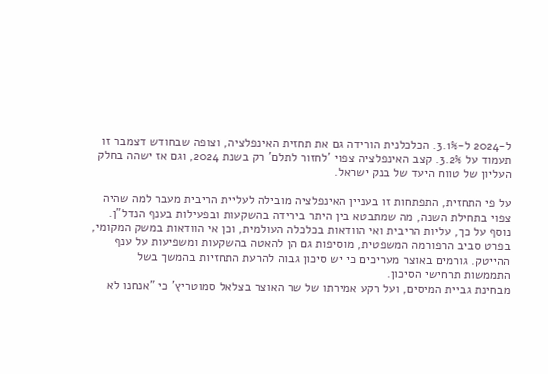ל-2024 ל-3.1%. הכלכלנית הורידה גם את תחזית האינפלציה, וצופה שבחודש דצמבר זו תעמוד על 3.2%. קצב האינפלציה צפוי 'לחזור לתלם' רק בשנת 2024, וגם אז ישהה בחלק העליון של טווח היעד של בנק ישראל.

על פי התחזית, התפתחות זו בעניין האינפלציה מובילה לעליית הריבית מעבר למה שהיה צפוי בתחילת השנה, מה שמתבטא בין היתר בירידה בהשקעות ובפעילות בענף הנדל"ן. נוסף על כך, עליות הריבית ואי הוודאות בכלכלה העולמית, וכן אי הוודאות במשק המקומי, בפרט סביב הרפורמה המשפטית, מוסיפות גם הן להאטה בהשקעות ומשפיעות על ענף ההייטק. גורמים באוצר מעריכים כי יש סיכון גבוה להרעת התחזיות בהמשך בשל התממשות תרחישי הסיכון.
מבחינת גביית המיסים, ועל רקע אמירתו של שר האוצר בצלאל סמוטריץ' כי "אנחנו לא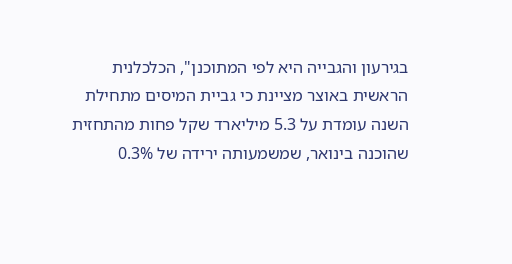בגירעון והגבייה היא לפי המתוכנן", הכלכלנית הראשית באוצר מציינת כי גביית המיסים מתחילת השנה עומדת על 5.3 מיליארד שקל פחות מהתחזית שהוכנה בינואר, שמשמעותה ירידה של 0.3%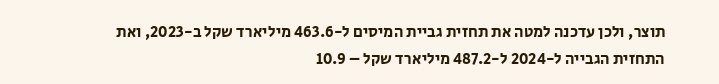תוצר, ולכן עדכנה למטה את תחזית גביית המיסים ל-463.6 מיליארד שקל ב-2023, ואת התחזית הגבייה ל-2024 ל-487.2 מיליארד שקל – 10.9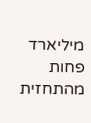מיליארד פחות מהתחזית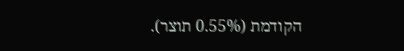הקודמת (0.55% תוצר).